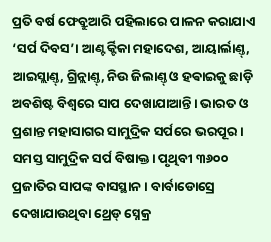ପ୍ରତି ବର୍ଷ ଫେବ୍ରୁଆରି ପହିଲାରେ ପାଳନ କରାଯାଏ ‘ସର୍ପ ଦିବସ’। ଆଣ୍ଟର୍କ୍ଟିକା ମହାଦେଶ, ଆୟାର୍ଲାଣ୍ତ୍, ଆଇସ୍ଲାଣ୍ତ୍, ଗ୍ରିନ୍ଲାଣ୍ତ୍, ନିଉ ଜିଲାଣ୍ତ୍ ଓ ହଵାଇକୁ ଛାଡ଼ି ଅବଶିଷ୍ଟ ବିଶ୍ବରେ ସାପ ଦେଖାଯାଆନ୍ତି। ଭାରତ ଓ ପ୍ରଶାନ୍ତ ମହାସାଗର ସାମୁଦ୍ରିକ ସର୍ପରେ ଭରପୂର। ସମସ୍ତ ସାମୁଦ୍ରିକ ସର୍ପ ବିଷାକ୍ତ। ପୃଥିବୀ ୩୬୦୦ ପ୍ରଜାତିର ସାପଙ୍କ ବାସସ୍ଥାନ। ବାର୍ବାଡୋସ୍ରେ ଦେଖାଯାଉଥିବା ଥ୍ରେଡ୍ ସ୍ନେକ୍ର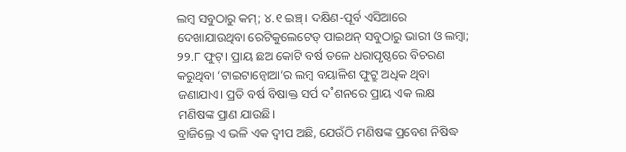ଲମ୍ବ ସବୁଠାରୁ କମ୍; ୪.୧ ଇଞ୍ଚ୍। ଦକ୍ଷିଣ-ପୂର୍ବ ଏସିଆରେ ଦେଖାଯାଉଥିବା ରେଟିକୁଲେଟେଡ୍ ପାଇଥନ୍ ସବୁଠାରୁ ଭାରୀ ଓ ଲମ୍ବା; ୨୨.୮ ଫୁଟ୍। ପ୍ରାୟ ଛଅ କୋଟି ବର୍ଷ ତଳେ ଧରାପୃଷ୍ଠରେ ବିଚରଣ କରୁଥିବା ‘ଟାଇଟାନ୍ବୋଆ’ର ଲମ୍ବ ବୟାଳିଶ ଫୁଟ୍ରୁ ଅଧିକ ଥିବା ଜଣାଯାଏ। ପ୍ରତି ବର୍ଷ ବିଷାକ୍ତ ସର୍ପ ଦ˚ଶନରେ ପ୍ରାୟ ଏକ ଲକ୍ଷ ମଣିଷଙ୍କ ପ୍ରାଣ ଯାଉଛି।
ବ୍ରାଜିଲ୍ରେ ଏ ଭଳି ଏକ ଦ୍ବୀପ ଅଛି, ଯେଉଁଠି ମଣିଷଙ୍କ ପ୍ରବେଶ ନିଷିଦ୍ଧ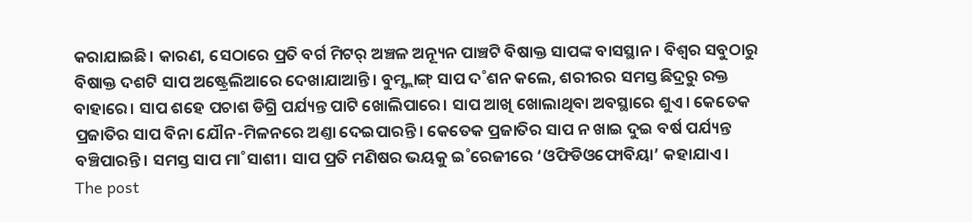କରାଯାଇଛି। କାରଣ, ସେଠାରେ ପ୍ରତି ବର୍ଗ ମିଟର୍ ଅଞ୍ଚଳ ଅନ୍ୟୂନ ପାଞ୍ଚଟି ବିଷାକ୍ତ ସାପଙ୍କ ବାସସ୍ଥାନ। ବିଶ୍ବର ସବୁଠାରୁ ବିଷାକ୍ତ ଦଶଟି ସାପ ଅଷ୍ଟ୍ରେଲିଆରେ ଦେଖାଯାଆନ୍ତି। ବୁମ୍ସ୍ଲାଙ୍ଗ୍ ସାପ ଦ˚ଶନ କଲେ, ଶରୀରର ସମସ୍ତ ଛିଦ୍ରରୁ ରକ୍ତ ବାହାରେ। ସାପ ଶହେ ପଚାଶ ଡିଗ୍ରି ପର୍ଯ୍ୟନ୍ତ ପାଟି ଖୋଲିପାରେ। ସାପ ଆଖି ଖୋଲାଥିବା ଅବସ୍ଥାରେ ଶୁଏ। କେତେକ ପ୍ରଜାତିର ସାପ ବିନା ଯୌନ-ମିଳନରେ ଅଣ୍ତା ଦେଇପାରନ୍ତି। କେତେକ ପ୍ରଜାତିର ସାପ ନ ଖାଇ ଦୁଇ ବର୍ଷ ପର୍ଯ୍ୟନ୍ତ ବଞ୍ଚିପାରନ୍ତି। ସମସ୍ତ ସାପ ମା˚ସାଶୀ। ସାପ ପ୍ରତି ମଣିଷର ଭୟକୁ ଇ˚ରେଜୀରେ ‘ଓଫିଡିଓଫୋବିୟା’ କହାଯାଏ।
The post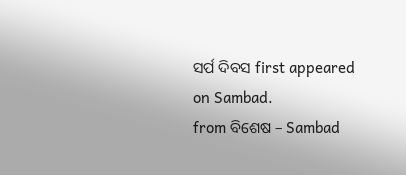ସର୍ପ ଦିବସ first appeared on Sambad.
from ବିଶେଷ – Sambad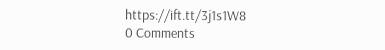https://ift.tt/3j1s1W8
0 Comments